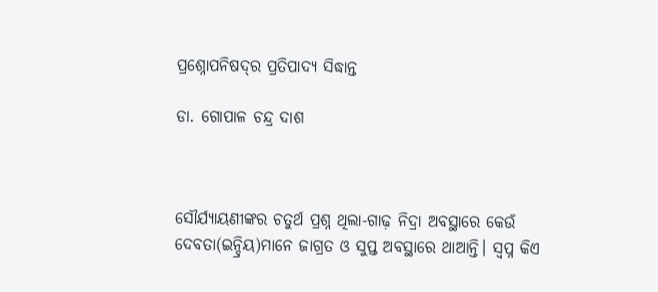ପ୍ରଶ୍ନୋପନିଷଦ୍‌ର ପ୍ରତିପାଦ୍ୟ ସିଦ୍ଧାନ୍ତ

ଡା. ଗୋପାଳ ଚନ୍ଦ୍ର ଦାଶ



ସୌର୍ଯ୍ୟାୟଣୀଙ୍କର ଚତୁର୍ଥ ପ୍ରଶ୍ନ ଥିଲା-ଗାଢ଼ ନିଦ୍ରା ଅବସ୍ଥାରେ କେଉଁ ଦେବତା(ଇନ୍ଦ୍ରିୟ)ମାନେ ଜାଗ୍ରତ ଓ ସୁପ୍ତ ଅବସ୍ଥାରେ ଥାଆନ୍ତି। ସ୍ବପ୍ନ କିଏ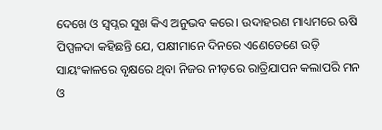ଦେଖେ ଓ ସ୍ବପ୍ନର ସୁଖ କିଏ ଅନୁଭବ କରେ। ଉଦାହରଣ ମାଧ୍ୟମରେ ଋଷି ପିପ୍ପଳଦା କହିଛନ୍ତି ଯେ, ପକ୍ଷୀମାନେ ଦିନରେ ଏଣେତେଣେ ଉଡ଼ି ସାୟଂକାଳରେ ବୃକ୍ଷରେ ଥିବା ନିଜର ନୀଡ଼ରେ ରାତ୍ରିଯାପନ କଲାପରି ମନ ଓ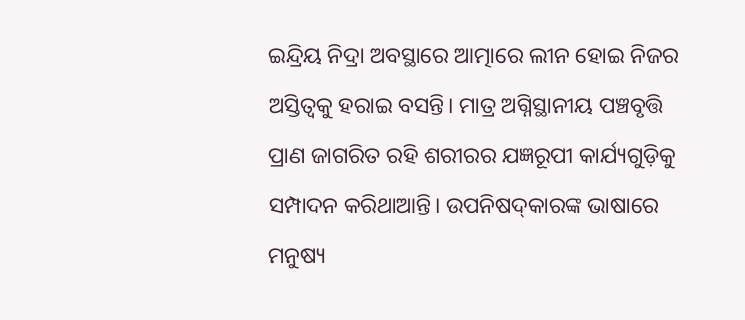ଇନ୍ଦ୍ରିୟ ନିଦ୍ରା ଅବସ୍ଥାରେ ଆତ୍ମାରେ ଲୀନ ହୋଇ ନିଜର ଅସ୍ତିତ୍ୱକୁ ହରାଇ ବସନ୍ତି। ମାତ୍ର ଅଗ୍ନିସ୍ଥାନୀୟ ପଞ୍ଚବୃତ୍ତି ପ୍ରାଣ ଜାଗରିତ ରହି ଶରୀରର ଯଜ୍ଞରୂପୀ କାର୍ଯ୍ୟଗୁଡ଼ିକୁ ସମ୍ପାଦନ କରିଥାଆନ୍ତି। ଉପନିଷଦ୍‌କାରଙ୍କ ଭାଷାରେ ମନୁଷ୍ୟ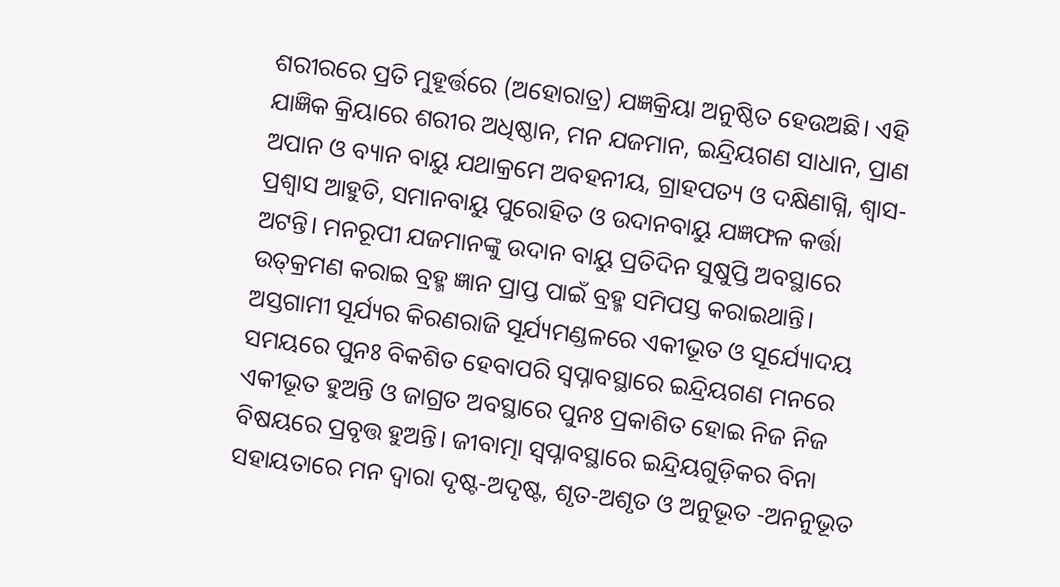ଶରୀରରେ ପ୍ରତି ମୁହୂର୍ତ୍ତରେ (ଅହୋରାତ୍ର) ଯଜ୍ଞକ୍ରିୟା ଅନୁଷ୍ଠିତ ହେଉଅଛି। ଏହି ଯାଜ୍ଞିକ କ୍ରିୟାରେ ଶରୀର ଅଧିଷ୍ଠାନ, ମନ ଯଜମାନ, ଇନ୍ଦ୍ରିୟଗଣ ସାଧାନ, ପ୍ରାଣ ଅପାନ ଓ ବ୍ୟାନ ବାୟୁ ଯଥାକ୍ରମେ ଅବହନୀୟ, ଗ୍ରାହପତ୍ୟ ଓ ଦକ୍ଷିଣାଗ୍ନି, ଶ୍ୱାସ-ପ୍ରଶ୍ୱାସ ଆହୁତି, ସମାନବାୟୁ ପୁରୋହିତ ଓ ଉଦାନବାୟୁ ଯଜ୍ଞଫଳ କର୍ତ୍ତା ଅଟନ୍ତି। ମନରୂପୀ ଯଜମାନଙ୍କୁ ଉଦାନ ବାୟୁ ପ୍ରତିଦିନ ସୁଷୁପ୍ତି ଅବସ୍ଥାରେ ଉତ୍‌କ୍ରମଣ କରାଇ ବ୍ରହ୍ମ ଜ୍ଞାନ ପ୍ରାପ୍ତ ପାଇଁ ବ୍ରହ୍ମ ସମିପସ୍ତ କରାଇଥାନ୍ତି। ଅସ୍ତଗାମୀ ସୂର୍ଯ୍ୟର କିରଣରାଜି ସୂର୍ଯ୍ୟମଣ୍ଡଳରେ ଏକୀଭୂତ ଓ ସୂର୍ଯ୍ୟୋଦୟ ସମୟରେ ପୁନଃ ବିକଶିତ ହେବାପରି ସ୍ବପ୍ନାବସ୍ଥାରେ ଇନ୍ଦ୍ରିୟଗଣ ମନରେ ଏକୀଭୂତ ହୁଅନ୍ତି ଓ ଜାଗ୍ରତ ଅବସ୍ଥାରେ ପୁନଃ ପ୍ରକାଶିତ ହୋଇ ନିଜ ନିଜ ବିଷୟରେ ପ୍ରବୃତ୍ତ ହୁଅନ୍ତି। ଜୀବାତ୍ମା ସ୍ବପ୍ନାବସ୍ଥାରେ ଇନ୍ଦ୍ରିୟଗୁଡ଼ିକର ବିନା ସହାୟତାରେ ମନ ଦ୍ୱାରା ଦୃଷ୍ଟ-ଅଦୃଷ୍ଟ, ଶୃତ-ଅଶୃତ ଓ ଅନୁଭୂତ -ଅନନୁଭୂତ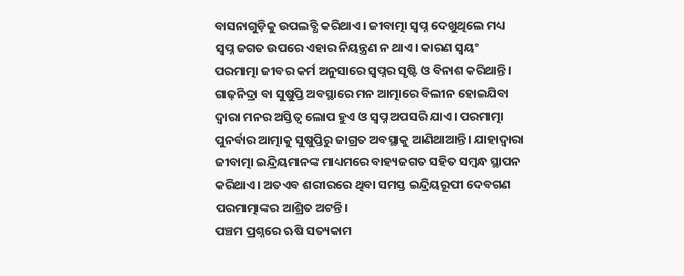ବାସନାଗୁଡ଼ିକୁ ଉପଲବ୍ଧି କରିଥାଏ। ଜୀବାତ୍ମା ସ୍ବପ୍ନ ଦେଖୁଥିଲେ ମଧ୍ୟ ସ୍ବପ୍ନ ଜଗତ ଉପରେ ଏହାର ନିୟନ୍ତ୍ରଣ ନ ଥାଏ। କାରଣ ସ୍ବୟଂ ପରମାତ୍ମା ଜୀବର କର୍ମ ଅନୁସାରେ ସ୍ବପ୍ନର ସୃଷ୍ଟି ଓ ବିନାଶ କରିଥାନ୍ତି। ଗାଢ଼ନିଦ୍ରା ବା ସୁଷୁପ୍ତି ଅବସ୍ଥାରେ ମନ ଆତ୍ମାରେ ବିଲୀନ ହୋଇଯିବା ଦ୍ୱାରା ମନର ଅସ୍ତିତ୍ୱ ଲୋପ ହୁଏ ଓ ସ୍ବପ୍ନ ଅପସରି ଯାଏ। ପରମାତ୍ମା ପୁନର୍ବାର ଆତ୍ମାକୁ ସୁଷୁପ୍ତିରୁ ଜାଗ୍ରତ ଅବସ୍ଥାକୁ ଆଣିଥାଆନ୍ତି। ଯାହାଦ୍ୱାରା ଜୀବାତ୍ମା ଇନ୍ଦ୍ରିୟମାନଙ୍କ ମାଧ୍ୟମରେ ବାହ୍ୟଜଗତ ସହିତ ସମ୍ବନ୍ଧ ସ୍ଥାପନ କରିଥାଏ। ଅତଏବ ଶରୀରରେ ଥିବା ସମସ୍ତ ଇନ୍ଦ୍ରିୟରୂପୀ ଦେବଗଣ ପରମାତ୍ମାଙ୍କର ଆଶ୍ରିତ ଅଟନ୍ତି।
ପଞ୍ଚମ ପ୍ରଶ୍ନରେ ଋଷି ସତ୍ୟକାମ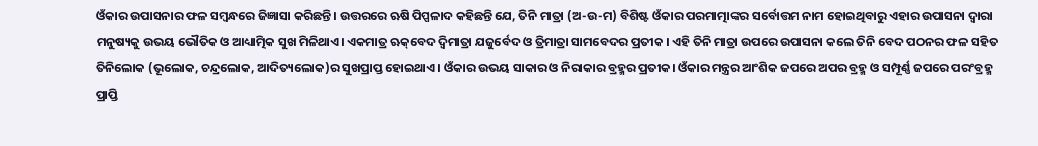ଓଁକାର ଉପାସନାର ଫଳ ସମ୍ବନ୍ଧରେ ଜିଜ୍ଞାସା କରିଛନ୍ତି। ଉତ୍ତରରେ ଋଷି ପିପ୍ପଳାଦ କହିଛନ୍ତି ଯେ, ତିନି ମାତ୍ରା (ଅ-ଉ-ମ) ବିଶିଷ୍ଟ ଓଁକାର ପରମାତ୍ମାଙ୍କର ସର୍ବୋତ୍ତମ ନାମ ହୋଇଥିବାରୁ ଏହାର ଉପାସନା ଦ୍ୱାରା ମନୁଷ୍ୟକୁ ଉଭୟ ଭୌତିକ ଓ ଆଧ୍ୟାତ୍ମିକ ସୁଖ ମିଳିଥାଏ। ଏକମାତ୍ର ଋକ୍‌ବେଦ ଦ୍ୱିମାତ୍ରା ଯଜୁର୍ବେଦ ଓ ତ୍ରିମାତ୍ରା ସାମବେଦର ପ୍ରତୀକ । ଏହି ତିନି ମାତ୍ରା ଉପରେ ଉପାସନା କଲେ ତିନି ବେଦ ପଠନର ଫଳ ସହିତ ତିନିଲୋକ (ଭୂଲୋକ, ଚନ୍ଦ୍ରଲୋକ, ଆଦିତ୍ୟଲୋକ)ର ସୁଖପ୍ରାପ୍ତ ହୋଇଥାଏ। ଓଁକାର ଉଭୟ ସାକାର ଓ ନିରାକାର ବ୍ରହ୍ମର ପ୍ରତୀକ। ଓଁକାର ମନ୍ତ୍ରର ଆଂଶିକ ଜପରେ ଅପର ବ୍ରହ୍ମ ଓ ସମ୍ପୂର୍ଣ୍ଣ ଜପରେ ପରଂବ୍ରହ୍ମ ପ୍ରାପ୍ତି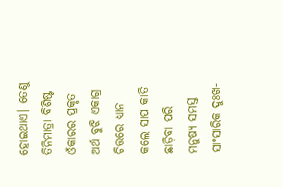ହୋଇଥାଏ। ତେଣୁ ତିନିମାତ୍ରା ବିଶିଷ୍ଟ ଓଁକାରର ପ୍ରକୃତ ଅର୍ଥ ବୁଝି ଏକାଗ୍ର ଚିତ୍ତରେ ଧ୍ୟାନ କଲେ ସାପ କାତି ଛାଡ଼ିବା ପରି ମନୁଷ୍ୟ ସମସ୍ତ ସାଂସାରିକ ଦୁଃଖ-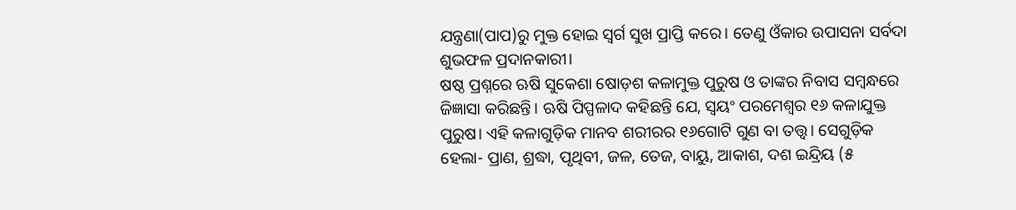ଯନ୍ତ୍ରଣା(ପାପ)ରୁ ମୁକ୍ତ ହୋଇ ସ୍ବର୍ଗ ସୁଖ ପ୍ରାପ୍ତି କରେ। ତେଣୁ ଓଁକାର ଉପାସନା ସର୍ବଦା ଶୁଭଫଳ ପ୍ରଦାନକାରୀ।
ଷଷ୍ଠ ପ୍ରଶ୍ନରେ ଋଷି ସୁକେଶା ଷୋଡ଼ଶ କଳାମୁକ୍ତ ପୁରୁଷ ଓ ତାଙ୍କର ନିବାସ ସମ୍ବନ୍ଧରେ ଜିଜ୍ଞାସା କରିଛନ୍ତି। ଋଷି ପିପ୍ପଳାଦ କହିଛନ୍ତି ଯେ, ସ୍ବୟଂ ପରମେଶ୍ୱର ୧୬ କଳାଯୁକ୍ତ ପୁରୁଷ। ଏହି କଳାଗୁଡ଼ିକ ମାନବ ଶରୀରର ୧୬ଗୋଟି ଗୁଣ ବା ତତ୍ତ୍ୱ। ସେଗୁଡ଼ିକ ହେଲା- ପ୍ରାଣ, ଶ୍ରଦ୍ଧା, ପୃଥିବୀ, ଜଳ, ତେଜ, ବାୟୁ, ଆକାଶ, ଦଶ ଇନ୍ଦ୍ରିୟ (୫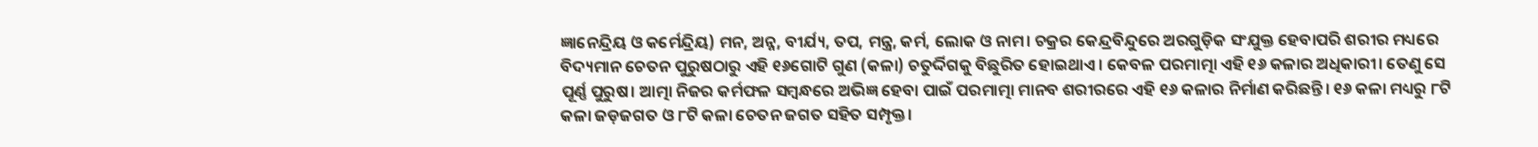ଜ୍ଞାନେନ୍ଦ୍ରିୟ ଓ କର୍ମେନ୍ଦ୍ରିୟ) ମନ, ଅନ୍ନ, ବୀର୍ଯ୍ୟ, ତପ, ମନ୍ତ୍ର, କର୍ମ, ଲୋକ ଓ ନାମ। ଚକ୍ରର କେନ୍ଦ୍ରବିନ୍ଦୁରେ ଅରଗୁଡ଼ିକ ସଂଯୁକ୍ତ ହେବାପରି ଶରୀର ମଧ୍ୟରେ ବିଦ୍ୟମାନ ଚେତନ ପୁରୁଷଠାରୁ ଏହି ୧୬ଗୋଟି ଗୁଣ (କଳା) ଚତୁର୍ଦ୍ଦିଗକୁ ବିଛୁରିତ ହୋଇଥାଏ। କେବଳ ପରମାତ୍ମା ଏହି ୧୬ କଳାର ଅଧିକାରୀ। ତେଣୁ ସେ ପୂର୍ଣ୍ଣ ପୁରୁଷ। ଆତ୍ମା ନିଜର କର୍ମଫଳ ସମ୍ବନ୍ଧରେ ଅଭିଜ୍ଞ ହେବା ପାଇଁ ପରମାତ୍ମା ମାନବ ଶରୀରରେ ଏହି ୧୬ କଳାର ନିର୍ମାଣ କରିଛନ୍ତି। ୧୬ କଳା ମଧ୍ୟରୁ ୮ଟି କଳା ଜଡ଼ଜଗତ ଓ ୮ଟି କଳା ଚେତନ ଜଗତ ସହିତ ସମ୍ପୃକ୍ତ।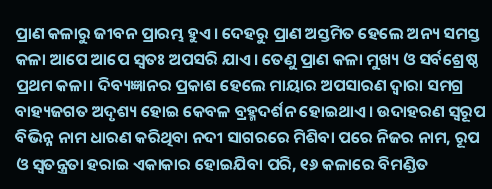ପ୍ରାଣ କଳାରୁ ଜୀବନ ପ୍ରାରମ୍ଭ ହୁଏ। ଦେହରୁ ପ୍ରାଣ ଅସ୍ତମିତ ହେଲେ ଅନ୍ୟ ସମସ୍ତ କଳା ଆପେ ଆପେ ସ୍ବତଃ ଅପସରି ଯାଏ। ତେଣୁ ପ୍ରାଣ କଳା ମୁଖ୍ୟ ଓ ସର୍ବଶ୍ରେଷ୍ଠ ପ୍ରଥମ କଳା। ଦିବ୍ୟଜ୍ଞାନର ପ୍ରକାଶ ହେଲେ ମାୟାର ଅପସାରଣ ଦ୍ୱାରା ସମଗ୍ର ବାହ୍ୟଜଗତ ଅଦୃଶ୍ୟ ହୋଇ କେବଳ ବ୍ରହ୍ମଦର୍ଶନ ହୋଇଥାଏ। ଉଦାହରଣ ସ୍ବରୂପ ବିଭିନ୍ନ ନାମ ଧାରଣ କରିଥିବା ନଦୀ ସାଗରରେ ମିଶିବା ପରେ ନିଜର ନାମ, ରୂପ ଓ ସ୍ବତନ୍ତ୍ରତା ହରାଇ ଏକାକାର ହୋଇଯିବା ପରି, ୧୬ କଳାରେ ବିମଣ୍ଡିତ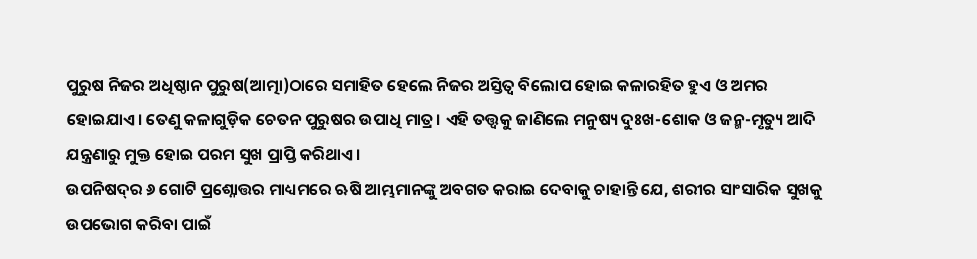ପୁରୁଷ ନିଜର ଅଧିଷ୍ଠାନ ପୁରୁଷ(ଆତ୍ମା)ଠାରେ ସମାହିତ ହେଲେ ନିଜର ଅସ୍ତିତ୍ୱ ବିଲୋପ ହୋଇ କଳାରହିତ ହୁଏ ଓ ଅମର ହୋଇଯାଏ। ତେଣୁ କଳାଗୁଡ଼ିକ ଚେତନ ପୁରୁଷର ଉପାଧି ମାତ୍ର। ଏହି ତତ୍ତ୍ୱକୁ ଜାଣିଲେ ମନୁଷ୍ୟ ଦୁଃଖ-ଶୋକ ଓ ଜନ୍ମ-ମୃତ୍ୟୁ ଆଦି ଯନ୍ତ୍ରଣାରୁ ମୁକ୍ତ ହୋଇ ପରମ ସୁଖ ପ୍ରାପ୍ତି କରିଥାଏ।
ଉପନିଷଦ୍‌ର ୬ ଗୋଟି ପ୍ରଶ୍ନୋତ୍ତର ମାଧ୍ୟମରେ ଋଷି ଆମ୍ଭମାନଙ୍କୁ ଅବଗତ କରାଇ ଦେବାକୁ ଚାହାନ୍ତି ଯେ, ଶରୀର ସାଂସାରିକ ସୁଖକୁ ଉପଭୋଗ କରିବା ପାଇଁ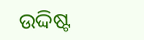ଉଦ୍ଦିଷ୍ଟ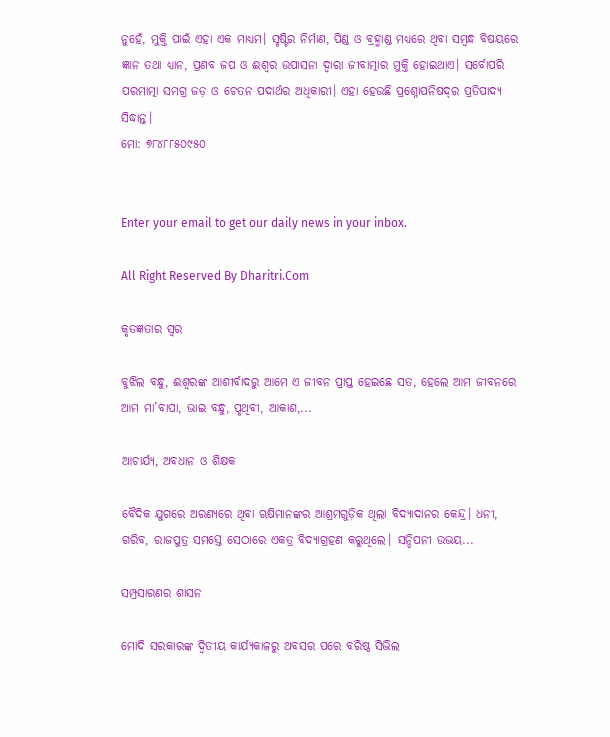ନୁହେଁ, ମୁକ୍ତି ପାଇଁ ଏହା ଏକ ମାଧ୍ୟମ। ସୃଷ୍ଟିର ନିର୍ମାଣ, ପିଣ୍ଡ ଓ ବ୍ରହ୍ମାଣ୍ଡ ମଧ୍ୟରେ ଥିବା ସମ୍ବନ୍ଧ ବିଷୟରେ ଜ୍ଞାନ ତଥା ଧ୍ୟାନ, ପ୍ରଣବ ଜପ ଓ ଈଶ୍ୱର ଉପାସନା ଦ୍ୱାରା ଜୀବାତ୍ମାର ମୁକ୍ତି ହୋଇଥାଏ। ସର୍ବୋପରି ପରମାତ୍ମା ସମଗ୍ର ଜଡ଼ ଓ ଚେତନ ପଦାର୍ଥର ଅଧିକାରୀ। ଏହା ହେଉଛି ପ୍ରଶ୍ନୋପନିଷଦ୍‌ର ପ୍ରତିପାଦ୍ୟ ସିଦ୍ଧାନ୍ତ।
ମୋ: ୭୮୪୮୮୫୦୯୫୦


Enter your email to get our daily news in your inbox.

All Right Reserved By Dharitri.Com

କୃତଜ୍ଞତାର ସ୍ବର

ବୁଝିଲ ବନ୍ଧୁ, ଈଶ୍ବରଙ୍କ ଆଶୀର୍ବାଦରୁ ଆମେ ଏ ଜୀବନ ପ୍ରାପ୍ତ ହେଇଛେ ସତ, ହେଲେ ଆମ ଜୀବନରେ ଆମ ମା’ବାପା, ଭାଇ ବନ୍ଧୁ, ପୃଥିବୀ, ଆକାଶ,...

ଆଚାର୍ଯ୍ୟ, ଅବଧାନ ଓ ଶିକ୍ଷକ

ବୈଦିକ ଯୁଗରେ ଅରଣ୍ୟରେ ଥିବା ଋଷିମାନଙ୍କର ଆଶ୍ରମଗୁଡ଼ିକ ଥିଲା ବିଦ୍ୟାଦାନର କେନ୍ଦ୍ର। ଧନୀ, ଗରିବ, ରାଜପୁତ୍ର ସମସ୍ତେ ସେଠାରେ ଏକତ୍ର ବିଦ୍ୟାଗ୍ରହଣ କରୁଥିଲେ। ସନ୍ଦିପନୀ ଉଭୟ...

ସମ୍ପ୍ରସାରଣର ଶାସନ

ମୋଦି ସରକାରଙ୍କ ଦ୍ୱିତୀୟ କାର୍ଯ୍ୟକାଳରୁ ଅବସର ପରେ ବରିଷ୍ଠ ସିଭିଲ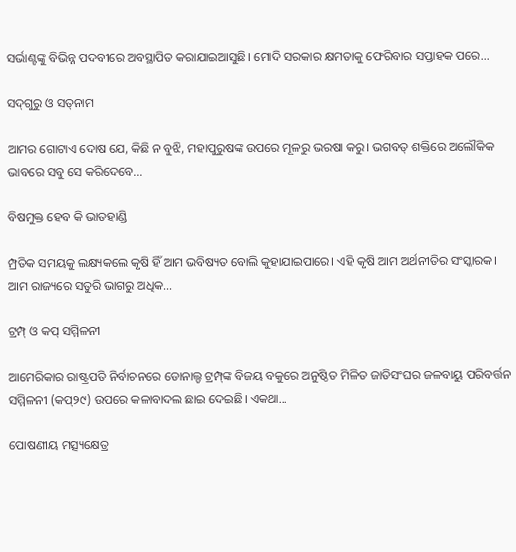ସର୍ଭାଣ୍ଟଙ୍କୁ ବିଭିନ୍ନ ପଦବୀରେ ଅବସ୍ଥାପିତ କରାଯାଇଆସୁଛି। ମୋଦି ସରକାର କ୍ଷମତାକୁ ଫେରିବାର ସପ୍ତାହକ ପରେ...

ସଦ୍‌ଗୁରୁ ଓ ସତ୍‌ନାମ

ଆମର ଗୋଟାଏ ଦୋଷ ଯେ, କିଛି ନ ବୁଝି, ମହାପୁରୁଷଙ୍କ ଉପରେ ମୂଳରୁ ଭରଷା କରୁ। ଭଗବତ୍‌ ଶକ୍ତିରେ ଅଲୌକିକ ଭାବରେ ସବୁ ସେ କରିଦେବେ...

ବିଷମୁକ୍ତ ହେବ କି ଭାତହାଣ୍ଡି

ମ୍ପ୍ରତିକ ସମୟକୁ ଲକ୍ଷ୍ୟକଲେ କୃଷି ହିଁ ଆମ ଭବିଷ୍ୟତ ବୋଲି କୁହାଯାଇପାରେ। ଏହି କୃଷି ଆମ ଅର୍ଥନୀତିର ସଂସ୍କାରକ। ଆମ ରାଜ୍ୟରେ ସତୁରି ଭାଗରୁ ଅଧିକ...

ଟ୍ରମ୍ପ୍‌ ଓ କପ୍‌ ସମ୍ମିଳନୀ

ଆମେରିକାର ରାଷ୍ଟ୍ରପତି ନିର୍ବାଚନରେ ଡୋନାଲ୍ଡ ଟ୍ରମ୍ପ୍‌ଙ୍କ ବିଜୟ ବକୁରେ ଅନୁଷ୍ଠିତ ମିଳିତ ଜାତିସଂଘର ଜଳବାୟୁ ପରିବର୍ତ୍ତନ ସମ୍ମିଳନୀ (କପ୍‌୨୯) ଉପରେ କଳାବାଦଲ ଛାଇ ଦେଇଛି। ଏକଥା...

ପୋଷଣୀୟ ମତ୍ସ୍ୟକ୍ଷେତ୍ର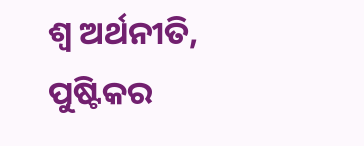ଶ୍ୱ ଅର୍ଥନୀତି, ପୁଷ୍ଟିକର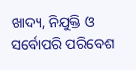ଖାଦ୍ୟ, ନିଯୁକ୍ତି ଓ ସର୍ବୋପରି ପରିବେଶ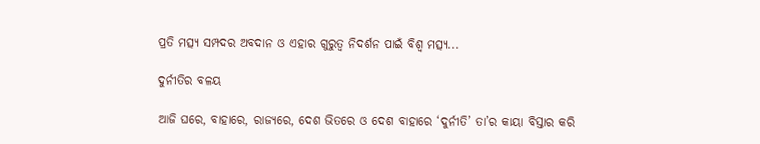ପ୍ରତି ମତ୍ସ୍ୟ ସମ୍ପଦର ଅବଦାନ ଓ ଏହାର ଗୁରୁତ୍ୱ ନିଦର୍ଶନ ପାଇଁ ବିଶ୍ୱ ମତ୍ସ୍ୟ...

ଦୁର୍ନୀତିର ବଳୟ

ଆଜି ଘରେ, ବାହାରେ, ରାଜ୍ୟରେ, ଦେଶ ଭିତରେ ଓ ଦେଶ ବାହାରେ ‘ଦୁର୍ନୀତି’ ତା’ର କାୟା ବିସ୍ତାର କରି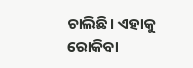ଚାଲିଛି। ଏହାକୁ ରୋକିବା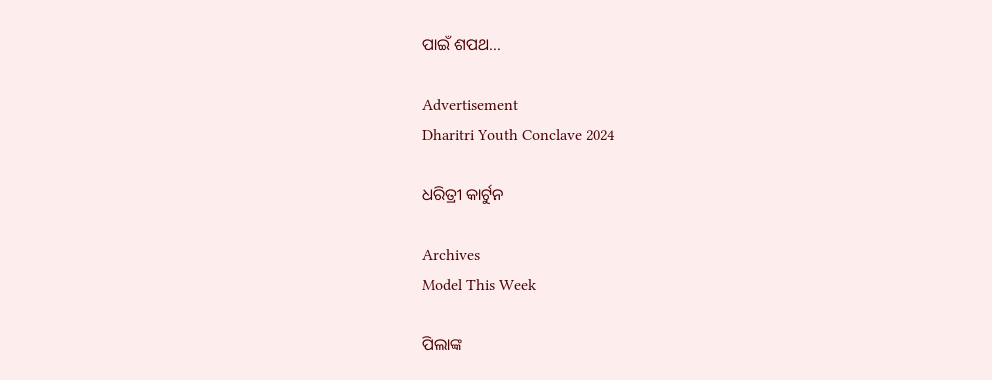ପାଇଁ ଶପଥ...

Advertisement
Dharitri Youth Conclave 2024

ଧରିତ୍ରୀ କାର୍ଟୁନ

Archives
Model This Week

ପିଲାଙ୍କ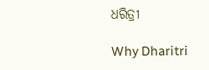ଧରିତ୍ରୀ

Why Dharitri